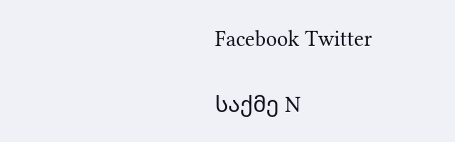Facebook Twitter

საქმე N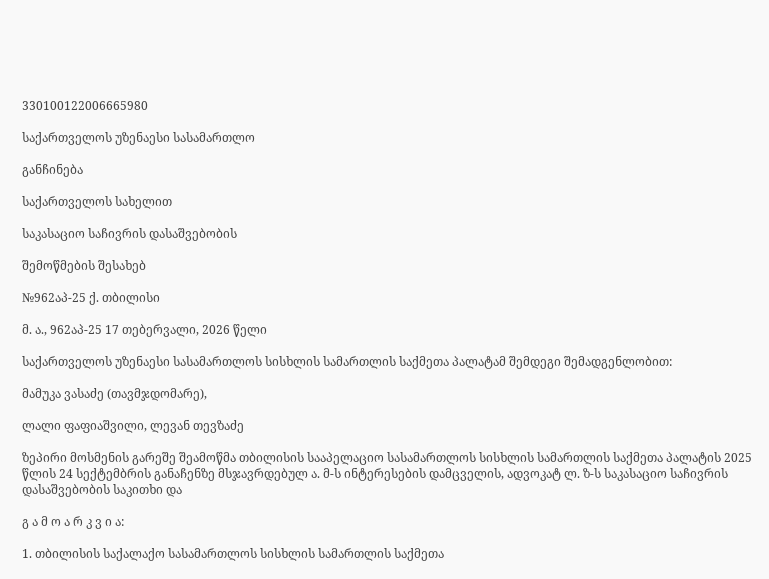330100122006665980

საქართველოს უზენაესი სასამართლო

განჩინება

საქართველოს სახელით

საკასაციო საჩივრის დასაშვებობის

შემოწმების შესახებ

№962აპ-25 ქ. თბილისი

მ. ა., 962აპ-25 17 თებერვალი, 2026 წელი

საქართველოს უზენაესი სასამართლოს სისხლის სამართლის საქმეთა პალატამ შემდეგი შემადგენლობით:

მამუკა ვასაძე (თავმჯდომარე),

ლალი ფაფიაშვილი, ლევან თევზაძე

ზეპირი მოსმენის გარეშე შეამოწმა თბილისის სააპელაციო სასამართლოს სისხლის სამართლის საქმეთა პალატის 2025 წლის 24 სექტემბრის განაჩენზე მსჯავრდებულ ა. მ-ს ინტერესების დამცველის, ადვოკატ ლ. ზ-ს საკასაციო საჩივრის დასაშვებობის საკითხი და

გ ა მ ო ა რ კ ვ ი ა:

1. თბილისის საქალაქო სასამართლოს სისხლის სამართლის საქმეთა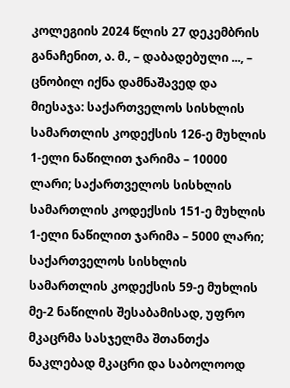კოლეგიის 2024 წლის 27 დეკემბრის განაჩენით, ა. მ., – დაბადებული ..., – ცნობილ იქნა დამნაშავედ და მიესაჯა: საქართველოს სისხლის სამართლის კოდექსის 126-ე მუხლის 1-ელი ნაწილით ჯარიმა – 10000 ლარი; საქართველოს სისხლის სამართლის კოდექსის 151-ე მუხლის 1-ელი ნაწილით ჯარიმა – 5000 ლარი; საქართველოს სისხლის სამართლის კოდექსის 59-ე მუხლის მე-2 ნაწილის შესაბამისად, უფრო მკაცრმა სასჯელმა შთანთქა ნაკლებად მკაცრი და საბოლოოდ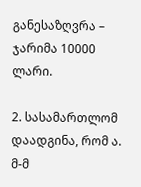განესაზღვრა – ჯარიმა 10000 ლარი.

2. სასამართლომ დაადგინა, რომ ა. მ-მ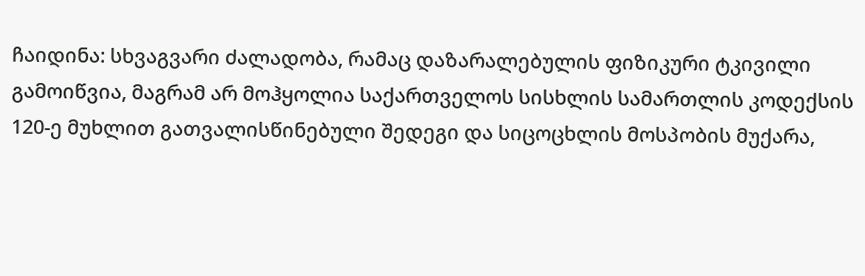ჩაიდინა: სხვაგვარი ძალადობა, რამაც დაზარალებულის ფიზიკური ტკივილი გამოიწვია, მაგრამ არ მოჰყოლია საქართველოს სისხლის სამართლის კოდექსის 120-ე მუხლით გათვალისწინებული შედეგი და სიცოცხლის მოსპობის მუქარა,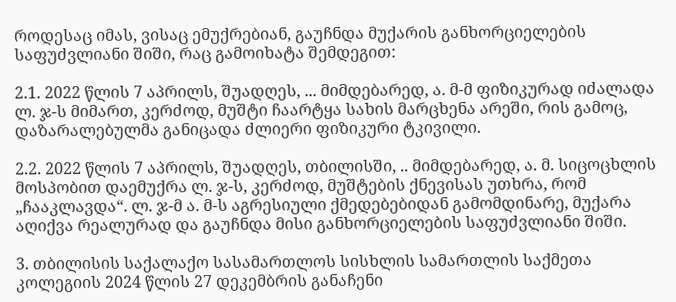როდესაც იმას, ვისაც ემუქრებიან, გაუჩნდა მუქარის განხორციელების საფუძვლიანი შიში, რაც გამოიხატა შემდეგით:

2.1. 2022 წლის 7 აპრილს, შუადღეს, ... მიმდებარედ, ა. მ-მ ფიზიკურად იძალადა ლ. ჯ-ს მიმართ, კერძოდ, მუშტი ჩაარტყა სახის მარცხენა არეში, რის გამოც, დაზარალებულმა განიცადა ძლიერი ფიზიკური ტკივილი.

2.2. 2022 წლის 7 აპრილს, შუადღეს, თბილისში, .. მიმდებარედ, ა. მ. სიცოცხლის მოსპობით დაემუქრა ლ. ჯ-ს, კერძოდ, მუშტების ქნევისას უთხრა, რომ „ჩააკლავდა“. ლ. ჯ-მ ა. მ-ს აგრესიული ქმედებებიდან გამომდინარე, მუქარა აღიქვა რეალურად და გაუჩნდა მისი განხორციელების საფუძვლიანი შიში.

3. თბილისის საქალაქო სასამართლოს სისხლის სამართლის საქმეთა კოლეგიის 2024 წლის 27 დეკემბრის განაჩენი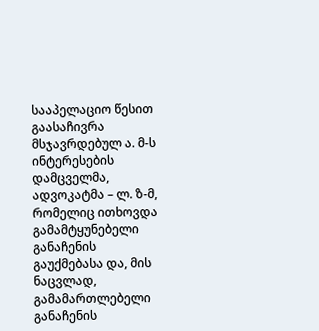სააპელაციო წესით გაასაჩივრა მსჯავრდებულ ა. მ-ს ინტერესების დამცველმა, ადვოკატმა – ლ. ზ-მ, რომელიც ითხოვდა გამამტყუნებელი განაჩენის გაუქმებასა და, მის ნაცვლად, გამამართლებელი განაჩენის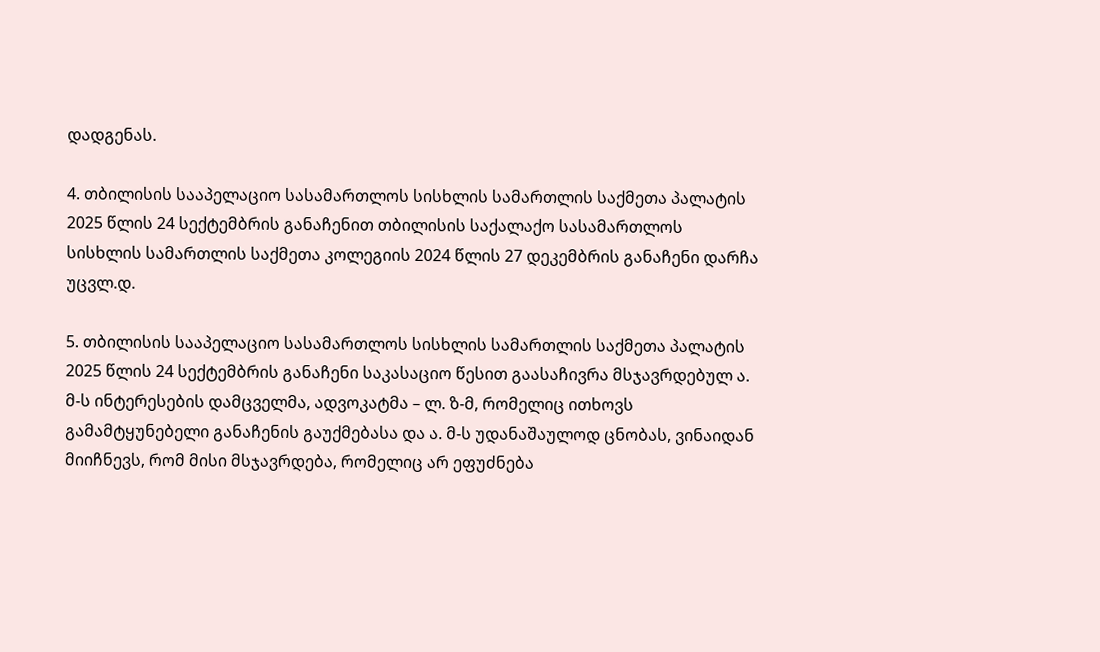დადგენას.

4. თბილისის სააპელაციო სასამართლოს სისხლის სამართლის საქმეთა პალატის 2025 წლის 24 სექტემბრის განაჩენით თბილისის საქალაქო სასამართლოს სისხლის სამართლის საქმეთა კოლეგიის 2024 წლის 27 დეკემბრის განაჩენი დარჩა უცვლ.დ.

5. თბილისის სააპელაციო სასამართლოს სისხლის სამართლის საქმეთა პალატის 2025 წლის 24 სექტემბრის განაჩენი საკასაციო წესით გაასაჩივრა მსჯავრდებულ ა. მ-ს ინტერესების დამცველმა, ადვოკატმა – ლ. ზ-მ, რომელიც ითხოვს გამამტყუნებელი განაჩენის გაუქმებასა და ა. მ-ს უდანაშაულოდ ცნობას, ვინაიდან მიიჩნევს, რომ მისი მსჯავრდება, რომელიც არ ეფუძნება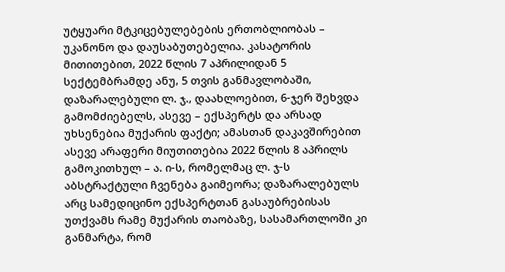უტყუარი მტკიცებულებების ერთობლიობას – უკანონო და დაუსაბუთებელია. კასატორის მითითებით, 2022 წლის 7 აპრილიდან 5 სექტემბრამდე ანუ, 5 თვის განმავლობაში, დაზარალებული ლ. ჯ., დაახლოებით, 6-ჯერ შეხვდა გამომძიებელს, ასევე – ექსპერტს და არსად უხსენებია მუქარის ფაქტი; ამასთან დაკავშირებით ასევე არაფერი მიუთითებია 2022 წლის 8 აპრილს გამოკითხულ – ა. ი-ს, რომელმაც ლ. ჯ-ს აბსტრაქტული ჩვენება გაიმეორა; დაზარალებულს არც სამედიცინო ექსპერტთან გასაუბრებისას უთქვამს რამე მუქარის თაობაზე, სასამართლოში კი განმარტა, რომ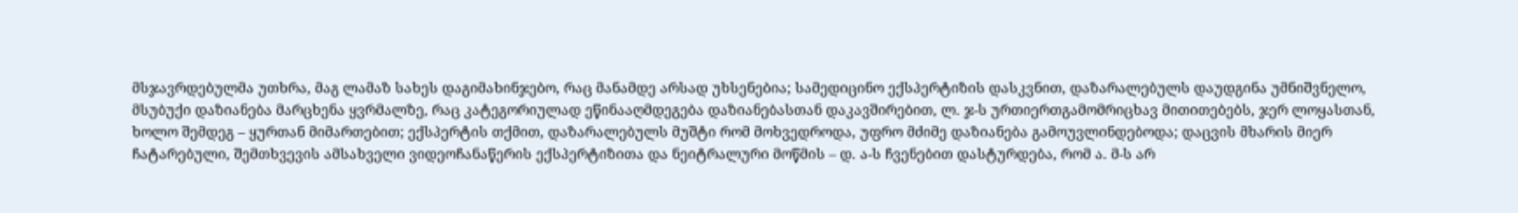მსჯავრდებულმა უთხრა, მაგ ლამაზ სახეს დაგიმახინჯებო, რაც მანამდე არსად უხსენებია; სამედიცინო ექსპერტიზის დასკვნით, დაზარალებულს დაუდგინა უმნიშვნელო, მსუბუქი დაზიანება მარცხენა ყვრმალზე, რაც კატეგორიულად ეწინააღმდეგება დაზიანებასთან დაკავშირებით, ლ. ჯ-ს ურთიერთგამომრიცხავ მითითებებს, ჯერ ლოყასთან, ხოლო შემდეგ – ყურთან მიმართებით; ექსპერტის თქმით, დაზარალებულს მუშტი რომ მოხვედროდა, უფრო მძიმე დაზიანება გამოუვლინდებოდა; დაცვის მხარის მიერ ჩატარებული, შემთხვევის ამსახველი ვიდეოჩანაწერის ექსპერტიზითა და ნეიტრალური მოწმის – დ. ა-ს ჩვენებით დასტურდება, რომ ა. მ-ს არ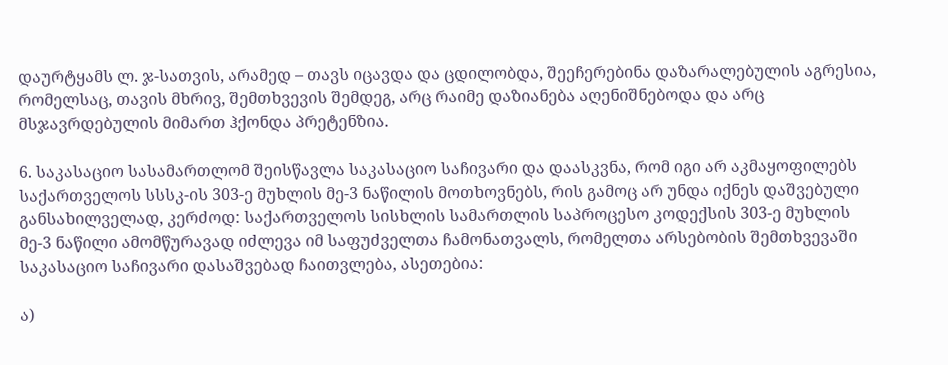დაურტყამს ლ. ჯ-სათვის, არამედ – თავს იცავდა და ცდილობდა, შეეჩერებინა დაზარალებულის აგრესია, რომელსაც, თავის მხრივ, შემთხვევის შემდეგ, არც რაიმე დაზიანება აღენიშნებოდა და არც მსჯავრდებულის მიმართ ჰქონდა პრეტენზია.

6. საკასაციო სასამართლომ შეისწავლა საკასაციო საჩივარი და დაასკვნა, რომ იგი არ აკმაყოფილებს საქართველოს სსსკ-ის 303-ე მუხლის მე-3 ნაწილის მოთხოვნებს, რის გამოც არ უნდა იქნეს დაშვებული განსახილველად, კერძოდ: საქართველოს სისხლის სამართლის საპროცესო კოდექსის 303-ე მუხლის მე-3 ნაწილი ამომწურავად იძლევა იმ საფუძველთა ჩამონათვალს, რომელთა არსებობის შემთხვევაში საკასაციო საჩივარი დასაშვებად ჩაითვლება, ასეთებია:

ა)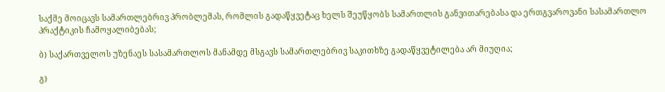საქმე მოიცავს სამართლებრივ პრობლემას, რომლის გადაწყვეტაც ხელს შეუწყობს სამართლის განვითარებასა და ერთგვაროვანი სასამართლო პრაქტიკის ჩამოყალიბებას;

ბ) საქართველოს უზენაეს სასამართლოს მანამდე მსგავს სამართლებრივ საკითხზე გადაწყვეტილება არ მიუღია;

გ)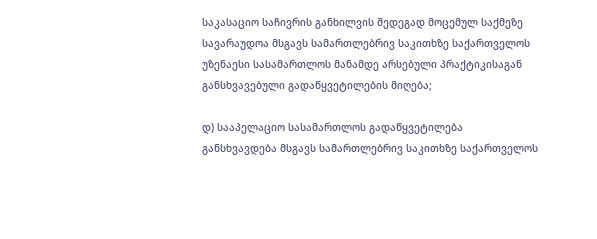საკასაციო საჩივრის განხილვის შედეგად მოცემულ საქმეზე სავარაუდოა მსგავს სამართლებრივ საკითხზე საქართველოს უზენაესი სასამართლოს მანამდე არსებული პრაქტიკისაგან განსხვავებული გადაწყვეტილების მიღება;

დ) სააპელაციო სასამართლოს გადაწყვეტილება განსხვავდება მსგავს სამართლებრივ საკითხზე საქართველოს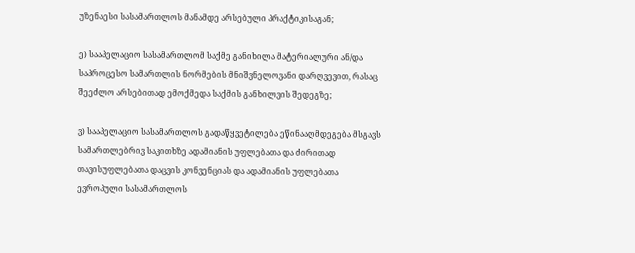უზენაესი სასამართლოს მანამდე არსებული პრაქტიკისაგან;

ე) სააპელაციო სასამართლომ საქმე განიხილა მატერიალური ან/და საპროცესო სამართლის ნორმების მნიშვნელოვანი დარღვევით, რასაც შეეძლო არსებითად ემოქმედა საქმის განხილვის შედეგზე;

ვ) სააპელაციო სასამართლოს გადაწყვეტილება ეწინააღმდეგება მსგავს სამართლებრივ საკითხზე ადამიანის უფლებათა და ძირითად თავისუფლებათა დაცვის კონვენციას და ადამიანის უფლებათა ევროპული სასამართლოს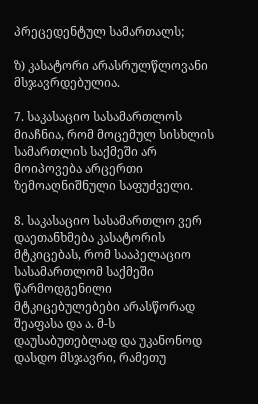პრეცედენტულ სამართალს;

ზ) კასატორი არასრულწლოვანი მსჯავრდებულია.

7. საკასაციო სასამართლოს მიაჩნია, რომ მოცემულ სისხლის სამართლის საქმეში არ მოიპოვება არცერთი ზემოაღნიშნული საფუძველი.

8. საკასაციო სასამართლო ვერ დაეთანხმება კასატორის მტკიცებას, რომ სააპელაციო სასამართლომ საქმეში წარმოდგენილი მტკიცებულებები არასწორად შეაფასა და ა. მ-ს დაუსაბუთებლად და უკანონოდ დასდო მსჯავრი, რამეთუ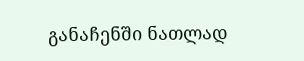განაჩენში ნათლად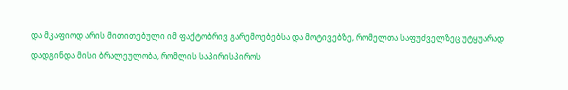და მკაფიოდ არის მითითებული იმ ფაქტობრივ გარემოებებსა და მოტივებზე, რომელთა საფუძველზეც უტყუარად დადგინდა მისი ბრალეულობა, რომლის საპირისპიროს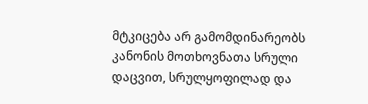მტკიცება არ გამომდინარეობს კანონის მოთხოვნათა სრული დაცვით, სრულყოფილად და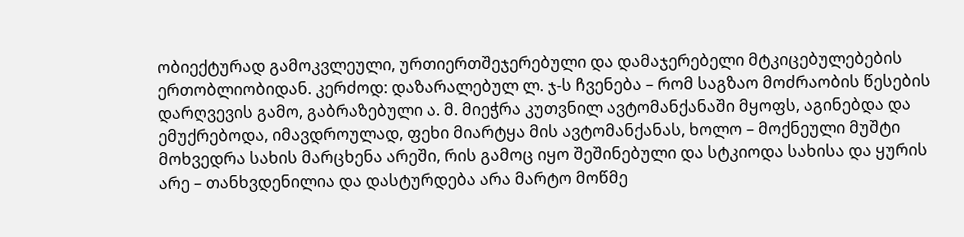ობიექტურად გამოკვლეული, ურთიერთშეჯერებული და დამაჯერებელი მტკიცებულებების ერთობლიობიდან. კერძოდ: დაზარალებულ ლ. ჯ-ს ჩვენება – რომ საგზაო მოძრაობის წესების დარღვევის გამო, გაბრაზებული ა. მ. მიეჭრა კუთვნილ ავტომანქანაში მყოფს, აგინებდა და ემუქრებოდა, იმავდროულად, ფეხი მიარტყა მის ავტომანქანას, ხოლო – მოქნეული მუშტი მოხვედრა სახის მარცხენა არეში, რის გამოც იყო შეშინებული და სტკიოდა სახისა და ყურის არე – თანხვდენილია და დასტურდება არა მარტო მოწმე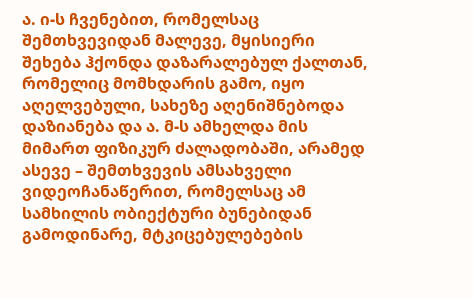ა. ი-ს ჩვენებით, რომელსაც შემთხვევიდან მალევე, მყისიერი შეხება ჰქონდა დაზარალებულ ქალთან, რომელიც მომხდარის გამო, იყო აღელვებული, სახეზე აღენიშნებოდა დაზიანება და ა. მ-ს ამხელდა მის მიმართ ფიზიკურ ძალადობაში, არამედ ასევე – შემთხვევის ამსახველი ვიდეოჩანაწერით, რომელსაც ამ სამხილის ობიექტური ბუნებიდან გამოდინარე, მტკიცებულებების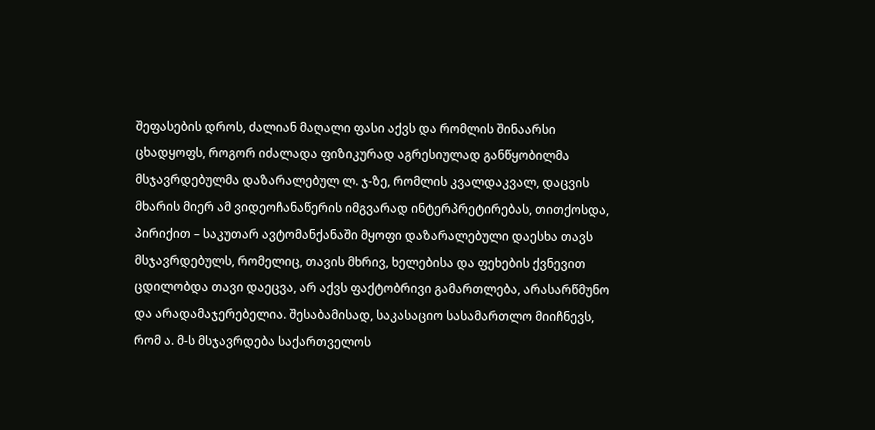შეფასების დროს, ძალიან მაღალი ფასი აქვს და რომლის შინაარსი ცხადყოფს, როგორ იძალადა ფიზიკურად აგრესიულად განწყობილმა მსჯავრდებულმა დაზარალებულ ლ. ჯ-ზე, რომლის კვალდაკვალ, დაცვის მხარის მიერ ამ ვიდეოჩანაწერის იმგვარად ინტერპრეტირებას, თითქოსდა, პირიქით – საკუთარ ავტომანქანაში მყოფი დაზარალებული დაესხა თავს მსჯავრდებულს, რომელიც, თავის მხრივ, ხელებისა და ფეხების ქვნევით ცდილობდა თავი დაეცვა, არ აქვს ფაქტობრივი გამართლება, არასარწმუნო და არადამაჯერებელია. შესაბამისად, საკასაციო სასამართლო მიიჩნევს, რომ ა. მ-ს მსჯავრდება საქართველოს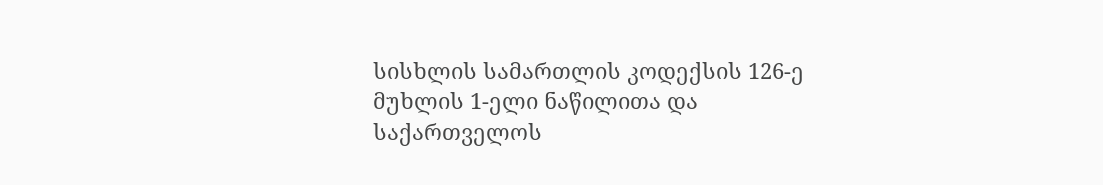სისხლის სამართლის კოდექსის 126-ე მუხლის 1-ელი ნაწილითა და საქართველოს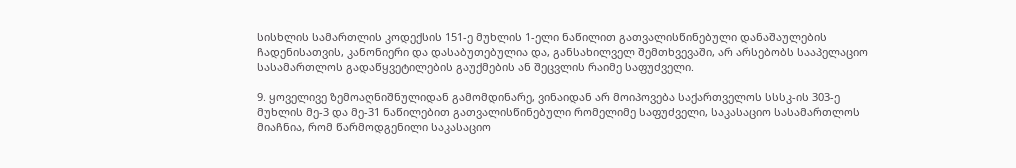სისხლის სამართლის კოდექსის 151-ე მუხლის 1-ელი ნაწილით გათვალისწინებული დანაშაულების ჩადენისათვის, კანონიერი და დასაბუთებულია და, განსახილველ შემთხვევაში, არ არსებობს სააპელაციო სასამართლოს გადაწყვეტილების გაუქმების ან შეცვლის რაიმე საფუძველი.

9. ყოველივე ზემოაღნიშნულიდან გამომდინარე, ვინაიდან არ მოიპოვება საქართველოს სსსკ-ის 303-ე მუხლის მე-3 და მე-31 ნაწილებით გათვალისწინებული რომელიმე საფუძველი, საკასაციო სასამართლოს მიაჩნია, რომ წარმოდგენილი საკასაციო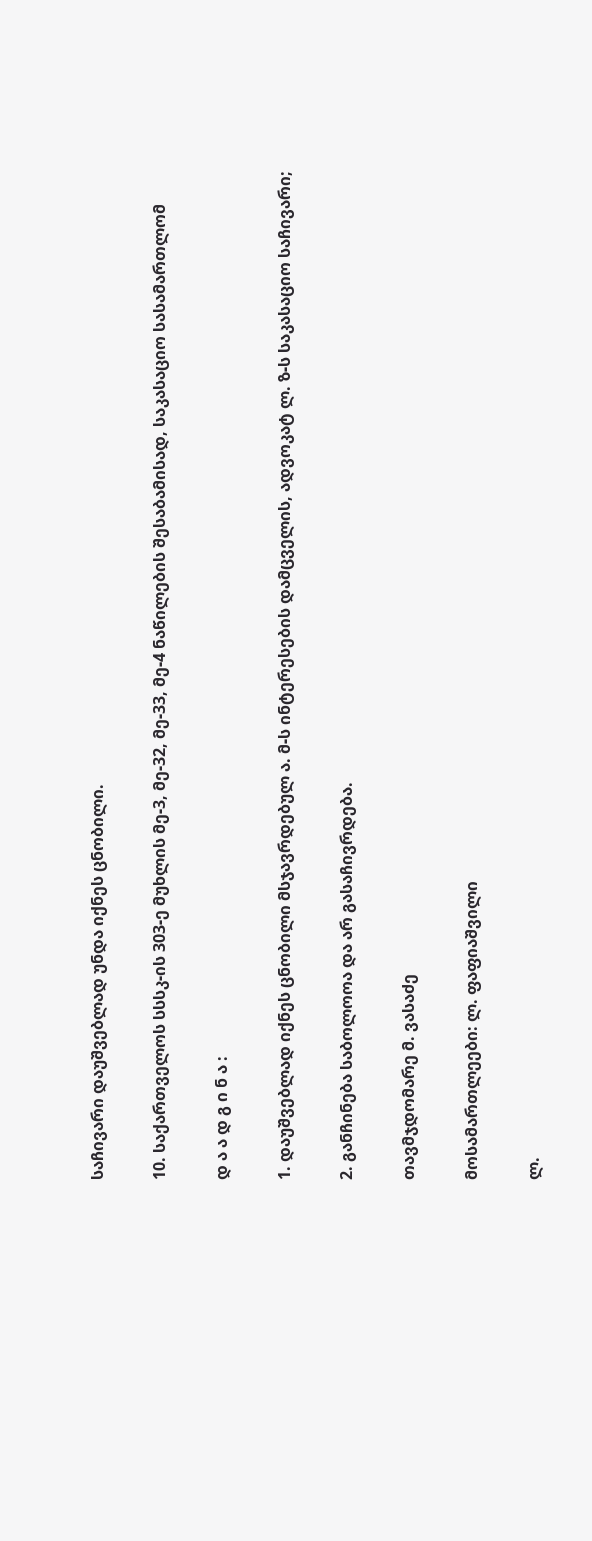საჩივარი დაუშვებლად უნდა იქნეს ცნობილი.

10. საქართველოს სსსკ-ის 303-ე მუხლის მე-3, მე-32, მე-33, მე-4 ნაწილების შესაბამისად, საკასაციო სასამართლომ

დ ა ა დ გ ი ნ ა :

1. დაუშვებლად იქნეს ცნობილი მსჯავრდებულ ა. მ-ს ინტერესების დამცველის, ადვოკატ ლ. ზ-ს საკასაციო საჩივარი;

2. განჩინება საბოლოოა და არ გასაჩივრდება.

თავმჯდომარე მ. ვასაძე

მოსამართლეები: ლ. ფაფიაშვილი

ლ.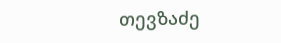თევზაძე